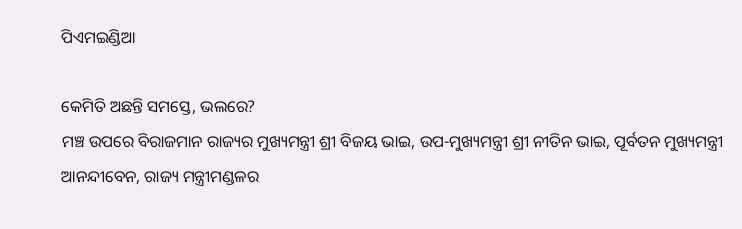ପିଏମଇଣ୍ଡିଆ

କେମିତି ଅଛନ୍ତି ସମସ୍ତେ, ଭଲରେ?
ମଞ୍ଚ ଉପରେ ବିରାଜମାନ ରାଜ୍ୟର ମୁଖ୍ୟମନ୍ତ୍ରୀ ଶ୍ରୀ ବିଜୟ ଭାଇ, ଉପ-ମୁଖ୍ୟମନ୍ତ୍ରୀ ଶ୍ରୀ ନୀତିନ ଭାଇ, ପୂର୍ବତନ ମୁଖ୍ୟମନ୍ତ୍ରୀ ଆନନ୍ଦୀବେନ, ରାଜ୍ୟ ମନ୍ତ୍ରୀମଣ୍ଡଳର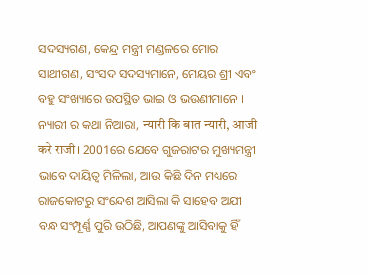ସଦସ୍ୟଗଣ, କେନ୍ଦ୍ର ମନ୍ତ୍ରୀ ମଣ୍ଡଳରେ ମୋର ସାଥୀଗଣ, ସଂସଦ ସଦସ୍ୟମାନେ, ମେୟର ଶ୍ରୀ ଏବଂ ବହୁ ସଂଖ୍ୟାରେ ଉପସ୍ଥିତ ଭାଇ ଓ ଭଉଣୀମାନେ ।
ନ୍ୟାରୀ ର କଥା ନିଆରା, न्यारी कि बात न्यारी, आजी करे राजी। 2001ରେ ଯେବେ ଗୁଜରାଟର ମୁଖ୍ୟମନ୍ତ୍ରୀ ଭାବେ ଦାୟିତ୍ୱ ମିଳିଲା, ଆଉ କିଛି ଦିନ ମଧ୍ୟରେ ରାଜକୋଟରୁ ସଂନ୍ଦେଶ ଆସିଲା କି ସାହେବ ଅଯୀ ବନ୍ଧ ସଂମ୍ପୂର୍ଣ୍ଣ ପୁରି ଉଠିଛି, ଆପଣଙ୍କୁ ଆସିବାକୁ ହିଁ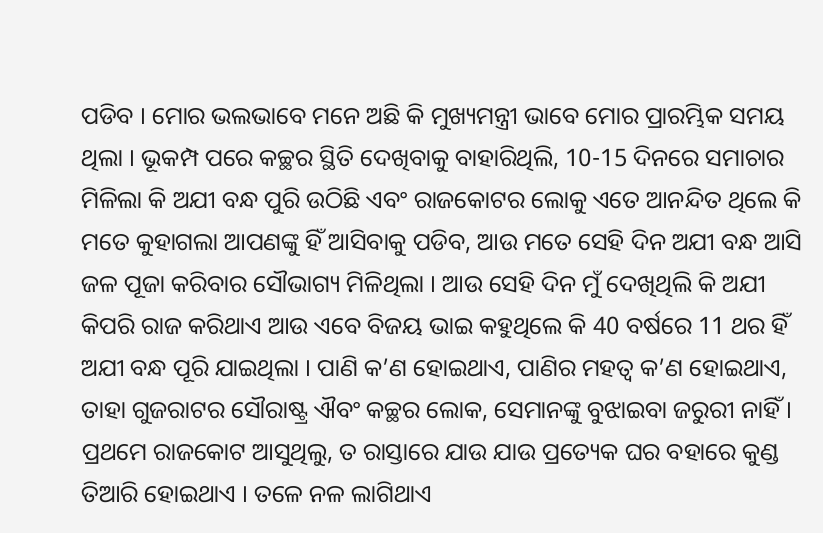ପଡିବ । ମୋର ଭଲଭାବେ ମନେ ଅଛି କି ମୁଖ୍ୟମନ୍ତ୍ରୀ ଭାବେ ମୋର ପ୍ରାରମ୍ଭିକ ସମୟ ଥିଲା । ଭୂକମ୍ପ ପରେ କଚ୍ଛର ସ୍ଥିତି ଦେଖିବାକୁ ବାହାରିଥିଲି, 10-15 ଦିନରେ ସମାଚାର ମିଳିଲା କି ଅଯୀ ବନ୍ଧ ପୁରି ଉଠିଛି ଏବଂ ରାଜକୋଟର ଲୋକୁ ଏତେ ଆନନ୍ଦିତ ଥିଲେ କି ମତେ କୁହାଗଲା ଆପଣଙ୍କୁ ହିଁ ଆସିବାକୁ ପଡିବ, ଆଉ ମତେ ସେହି ଦିନ ଅଯୀ ବନ୍ଧ ଆସି ଜଳ ପୂଜା କରିବାର ସୌଭାଗ୍ୟ ମିଳିଥିଲା । ଆଉ ସେହି ଦିନ ମୁଁ ଦେଖିଥିଲି କି ଅଯୀ କିପରି ରାଜ କରିଥାଏ ଆଉ ଏବେ ବିଜୟ ଭାଇ କହୁଥିଲେ କି 40 ବର୍ଷରେ 11 ଥର ହିଁ ଅଯୀ ବନ୍ଧ ପୂରି ଯାଇଥିଲା । ପାଣି କ’ଣ ହୋଇଥାଏ, ପାଣିର ମହତ୍ୱ କ’ଣ ହୋଇଥାଏ, ତାହା ଗୁଜରାଟର ସୌରାଷ୍ଟ୍ର ଐବଂ କଚ୍ଛର ଲୋକ, ସେମାନଙ୍କୁ ବୁଝାଇବା ଜରୁରୀ ନାହିଁ ।
ପ୍ରଥମେ ରାଜକୋଟ ଆସୁଥିଲୁ, ତ ରାସ୍ତାରେ ଯାଉ ଯାଉ ପ୍ରତ୍ୟେକ ଘର ବହାରେ କୁଣ୍ଡ ତିଆରି ହୋଇଥାଏ । ତଳେ ନଳ ଲାଗିଥାଏ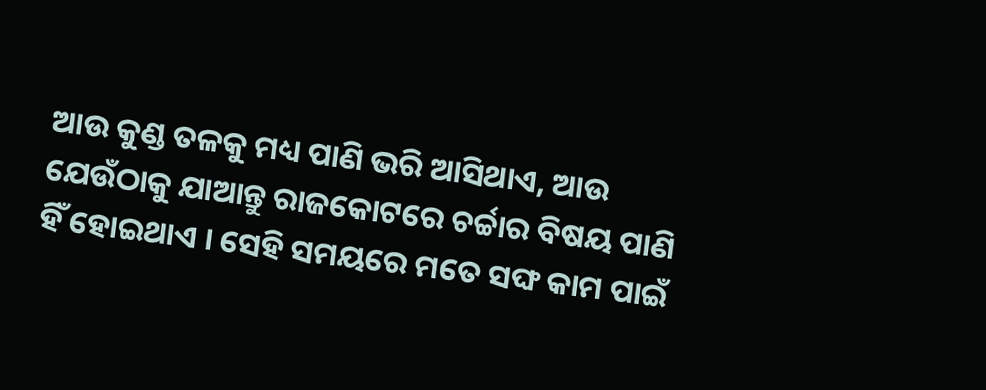ଆଉ କୁଣ୍ଡ ତଳକୁ ମଧ୍ୟ ପାଣି ଭରି ଆସିଥାଏ, ଆଉ ଯେଉଁଠାକୁ ଯାଆନ୍ତୁ ରାଜକୋଟରେ ଚର୍ଚ୍ଚାର ବିଷୟ ପାଣି ହିଁ ହୋଇଥାଏ । ସେହି ସମୟରେ ମତେ ସଙ୍ଘ କାମ ପାଇଁ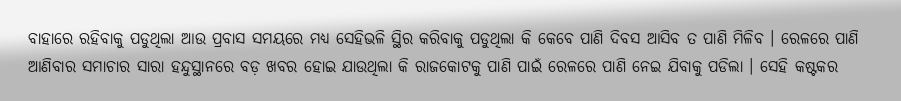ବାହାରେ ରହିବାକୁ ପଡୁଥିଲା ଆଉ ପ୍ରବାସ ସମୟରେ ମଧ୍ୟ ସେହିଭଳି ସ୍ଥିର କରିବାକୁ ପଡୁଥିଲା କି କେବେ ପାଣି ଦିବସ ଆସିବ ତ ପାଣି ମିଳିବ । ରେଳରେ ପାଣି ଆଣିବାର ସମାଚାର ସାରା ହନ୍ଦୁସ୍ଥାନରେ ବଡ଼ ଖବର ହୋଇ ଯାଉଥିଲା କି ରାଜକୋଟକୁ ପାଣି ପାଇଁ ରେଳରେ ପାଣି ନେଇ ଯିବାକୁ ପଡିଲା । ସେହି କଷ୍ଟକର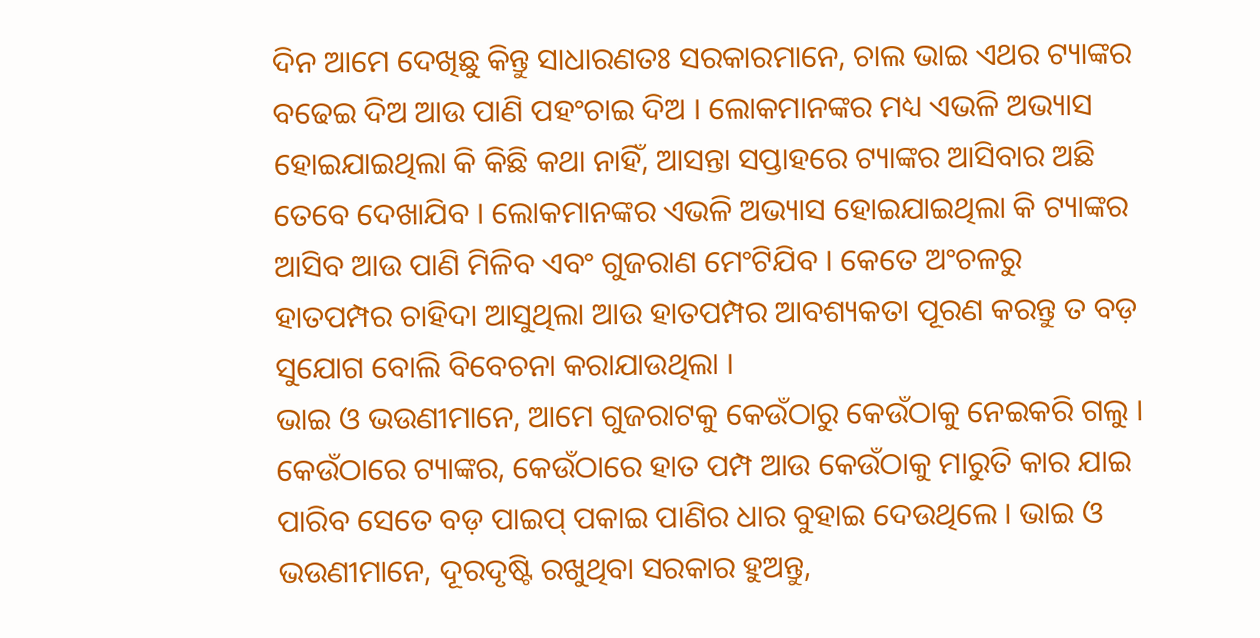ଦିନ ଆମେ ଦେଖିଛୁ କିନ୍ତୁ ସାଧାରଣତଃ ସରକାରମାନେ, ଚାଲ ଭାଇ ଏଥର ଟ୍ୟାଙ୍କର ବଢେଇ ଦିଅ ଆଉ ପାଣି ପହଂଚାଇ ଦିଅ । ଲୋକମାନଙ୍କର ମଧ୍ୟ ଏଭଳି ଅଭ୍ୟାସ ହୋଇଯାଇଥିଲା କି କିଛି କଥା ନାହିଁ, ଆସନ୍ତା ସପ୍ତାହରେ ଟ୍ୟାଙ୍କର ଆସିବାର ଅଛି ତେବେ ଦେଖାଯିବ । ଲୋକମାନଙ୍କର ଏଭଳି ଅଭ୍ୟାସ ହୋଇଯାଇଥିଲା କି ଟ୍ୟାଙ୍କର ଆସିବ ଆଉ ପାଣି ମିଳିବ ଏବଂ ଗୁଜରାଣ ମେଂଟିଯିବ । କେତେ ଅଂଚଳରୁ ହାତପମ୍ପର ଚାହିଦା ଆସୁଥିଲା ଆଉ ହାତପମ୍ପର ଆବଶ୍ୟକତା ପୂରଣ କରନ୍ତୁ ତ ବଡ଼ ସୁଯୋଗ ବୋଲି ବିବେଚନା କରାଯାଉଥିଲା ।
ଭାଇ ଓ ଭଉଣୀମାନେ, ଆମେ ଗୁଜରାଟକୁ କେଉଁଠାରୁ କେଉଁଠାକୁ ନେଇକରି ଗଲୁ । କେଉଁଠାରେ ଟ୍ୟାଙ୍କର, କେଉଁଠାରେ ହାତ ପମ୍ପ ଆଉ କେଉଁଠାକୁ ମାରୁତି କାର ଯାଇ ପାରିବ ସେତେ ବଡ଼ ପାଇପ୍ ପକାଇ ପାଣିର ଧାର ବୁହାଇ ଦେଉଥିଲେ । ଭାଇ ଓ ଭଉଣୀମାନେ, ଦୂରଦୃଷ୍ଟି ରଖୁଥିବା ସରକାର ହୁଅନ୍ତୁ,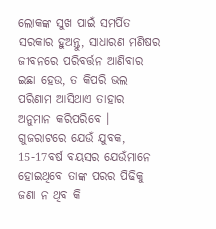ଲୋକଙ୍କ ସୁଖ ପାଇଁ ସମର୍ପିତ ସରକାର ହୁଅନ୍ତୁ, ସାଧାରଣ ମଣିଷର ଜୀବନରେ ପରିବର୍ତ୍ତନ ଆଣିବାର ଇଛା ହେଉ, ତ କିପରି ଭଲ ପରିଣାମ ଆସିଥାଏ ତାହାର ଅନୁମାନ କରିପରିବେ । ଗୁଜରାଟରେ ଯେଉଁ ଯୁବକ, 15-17ବର୍ଷ ବୟସର ଯେଉଁମାନେ ହୋଇଥିବେ ତାଙ୍କ ପରର ପିଢିକୁ ଜଣା ନ ଥିବ କି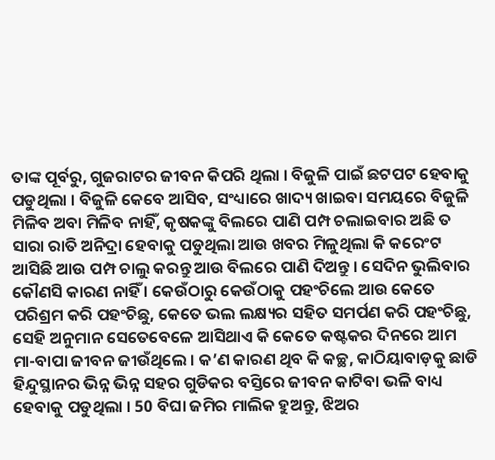ତାଙ୍କ ପୂର୍ବରୁ, ଗୁଜରାଟର ଜୀବନ କିପରି ଥିଲା । ବିଜୁଳି ପାଇଁ ଛଟପଟ ହେବାକୁ ପଡୁଥିଲା । ବିଜୁଳି କେବେ ଆସିବ, ସଂଧ୍ୟାରେ ଖାଦ୍ୟ ଖାଇବା ସମୟରେ ବିଜୁଳି ମିଳିବ ଅବା ମିଳିବ ନାହିଁ, କୃଷକଙ୍କୁ ବିଲରେ ପାଣି ପମ୍ପ ଚଲାଇବାର ଅଛି ତ ସାରା ରାତି ଅନିଦ୍ରା ହେବାକୁ ପଡୁଥିଲା ଆଉ ଖବର ମିଳୁଥିଲା କି କରେଂଟ ଆସିଛି ଆଉ ପମ୍ପ ଚାଲୁ କରନ୍ତୁ ଆଉ ବିଲରେ ପାଣି ଦିଅନ୍ତୁ । ସେଦିନ ଭୁଲିବାର କୌଣସି କାରଣ ନାହିଁ । କେଉଁଠାରୁ କେଉଁଠାକୁ ପହଂଚିଲେ ଆଉ କେତେ ପରିଶ୍ରମ କରି ପହଂଚିଛୁ, କେତେ ଭଲ ଲକ୍ଷ୍ୟର ସହିତ ସମର୍ପଣ କରି ପହଂଚିଛୁ, ସେହି ଅନୁମାନ ସେତେବେଳେ ଆସିଥାଏ କି କେତେ କଷ୍ଟକର ଦିନରେ ଆମ ମା-ବାପା ଜୀବନ ଜୀଉଁଥିଲେ । କ’ଣ କାରଣ ଥିବ କି କଚ୍ଛ, କାଠିୟାବାଡ଼କୁ ଛାଡି ହିନ୍ଦୁସ୍ଥାନର ଭିନ୍ନ ଭିନ୍ନ ସହର ଗୁଡିକର ବସ୍ତିରେ ଜୀବନ କାଟିବା ଭଳି ବାଧ୍ୟ ହେବାକୁ ପଡୁଥିଲା । 50 ବିଘା ଜମିର ମାଲିକ ହୁଅନ୍ତୁ, ଝିଅର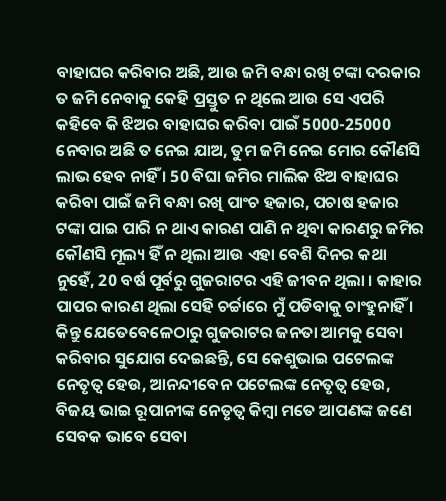ବାହାଘର କରିବାର ଅଛି, ଆଉ ଜମି ବନ୍ଧା ରଖି ଟଙ୍କା ଦରକାର ତ ଜମି ନେବାକୁ କେହି ପ୍ରସ୍ତୁତ ନ ଥିଲେ ଆଉ ସେ ଏପରି କହିବେ କି ଝିଅର ବାହାଘର କରିବା ପାଇଁ 5000-25000 ନେବାର ଅଛି ତ ନେଇ ଯାଅ, ତୁମ ଜମି ନେଇ ମୋର କୌଣସି ଲାଭ ହେବ ନାହିଁ । 50 ବିଘା ଜମିର ମାଲିକ ଝିଅ ବାହାଘର କରିବା ପାଇଁ ଜମି ବନ୍ଧା ରଖି ପାଂଚ ହଜାର, ପଚାଷ ହଜାର ଟଙ୍କା ପାଇ ପାରି ନ ଥାଏ କାରଣ ପାଣି ନ ଥିବା କାରଣରୁ ଜମିର କୌଣସି ମୂଲ୍ୟ ହିଁ ନ ଥିଲା ଆଉ ଏହା ବେଶି ଦିନର କଥା ନୁହେଁ, 20 ବର୍ଷ ପୂର୍ବରୁ ଗୁଜରାଟର ଏହି ଜୀବନ ଥିଲା । କାହାର ପାପର କାରଣ ଥିଲା ସେହି ଚର୍ଚ୍ଚାରେ ମୁଁ ପଡିବାକୁ ଚାଂହୁନାହିଁ । କିନ୍ତୁ ଯେତେବେଳେଠାରୁ ଗୁଜରାଟର ଜନତା ଆମକୁ ସେବା କରିବାର ସୁଯୋଗ ଦେଇଛନ୍ତି, ସେ କେଶୁଭାଇ ପଟେଲଙ୍କ ନେତୃତ୍ୱ ହେଉ, ଆନନ୍ଦୀବେନ ପଟେଲଙ୍କ ନେତୃତ୍ୱ ହେଉ, ବିଜୟ ଭାଇ ରୂପାନୀଙ୍କ ନେତୃତ୍ୱ କିମ୍ବା ମତେ ଆପଣଙ୍କ ଜଣେ ସେବକ ଭାବେ ସେବା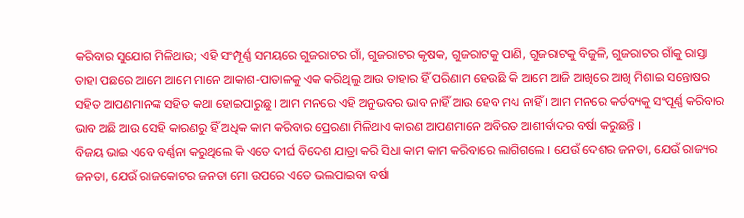କରିବାର ସୁଯୋଗ ମିଳିଥାଉ; ଏହି ସଂମ୍ପୂର୍ଣ୍ଣ ସମୟରେ ଗୁଜରାଟର ଗାଁ, ଗୁଜରାଟର କୃଷକ, ଗୁଜରାଟକୁ ପାଣି, ଗୁଜରାଟକୁ ବିଜୁଳି, ଗୁଜରାଟର ଗାଁକୁ ରାସ୍ତା ତାହା ପଛରେ ଆମେ ଆମେ ମାନେ ଆକାଶ-ପାତାଳକୁ ଏକ କରିଥିଲୁ ଆଉ ତାହାର ହିଁ ପରିଣାମ ହେଉଛି କି ଆମେ ଆଜି ଆଖିରେ ଆଖି ମିଶାଇ ସନ୍ତୋଷର ସହିତ ଆପଣମାନଙ୍କ ସହିତ କଥା ହୋଇପାରୁଛୁ । ଆମ ମନରେ ଏହି ଅନୁଭବର ଭାବ ନାହିଁ ଆଉ ହେବ ମଧ୍ୟ ନାହିଁ । ଆମ ମନରେ କର୍ତବ୍ୟକୁ ସଂପୂର୍ଣ୍ଣ କରିବାର ଭାବ ଅଛି ଆଉ ସେହି କାରଣରୁ ହିଁ ଅଧିକ କାମ କରିବାର ପ୍ରେରଣା ମିଳିଥାଏ କାରଣ ଆପଣମାନେ ଅବିରତ ଆଶୀର୍ବାଦର ବର୍ଷା କରୁଛନ୍ତି ।
ବିଜୟ ଭାଇ ଏବେ ବର୍ଣ୍ଣନା କରୁଥିଲେ କି ଏତେ ଦୀର୍ଘ ବିଦେଶ ଯାତ୍ରା କରି ସିଧା କାମ କାମ କରିବାରେ ଲାଗିଗଲେ । ଯେଉଁ ଦେଶର ଜନତା, ଯେଉଁ ରାଜ୍ୟର ଜନତା, ଯେଉଁ ରାଜକୋଟର ଜନତା ମୋ ଉପରେ ଏତେ ଭଲପାଇବା ବର୍ଷା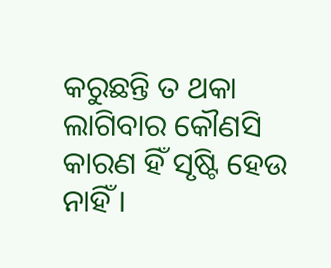କରୁଛନ୍ତି ତ ଥକା ଲାଗିବାର କୌଣସି କାରଣ ହିଁ ସୃଷ୍ଟି ହେଉ ନାହିଁ ।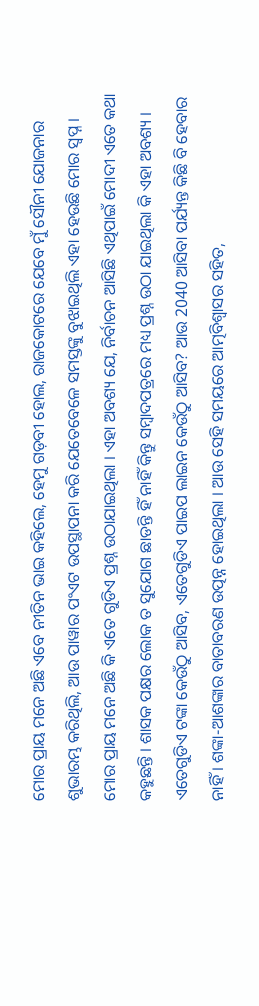ମୋର ପ୍ରାୟ ମନେ ଅଛି ଏବେ ନୀତିନ ଭାଇ କହିଲେ, ହେମୁ ଗଡ଼ବୀ ହୋଲ, ରାଜକୋଟରେ ଯେବେ ମୁଁ ସୌନୀ ଯୋଜନାର ଶୁଭାରମ୍ଭ କରିଥିଲି, ଆଉ ପାୱାର ପଂଏଟ ଉପସ୍ଥାପନା କରି ଯେତେବେଳେ ସମସ୍ତଙ୍କୁ ବୁଝାଇଥିଲି ଏହା ହେଉଛି ମୋର ସ୍ୱପ୍ନ ।
ମୋର ପ୍ରାୟ ମନେ ଅଛି କି ଏତେ ଗୁଡିଏ ପ୍ରଶ୍ନ ଉଠାଯାଇଥିଲା । ଏହା ଅବଶ୍ୟ ଯେ, ନିର୍ବାଚନ ଆସିଛି ଏଥିପାଇଁ ମୋଦୀ ଏତେ କଥା କହୁଛନ୍ତି । ଶାସକ ପକ୍ଷର ଲୋକ ତ ସୁଯୋଗ ଛାଡନ୍ତି ହିଁ ନାହିଁ କିନ୍ତୁ ସମ୍ବାଦପତ୍ରରେ ମଧ୍ୟ ପ୍ରଶ୍ନ ଉଠା ଯାଇଥିଲା କି ଏହା ଅବଶ୍ୟ । ଏତେଗୁଡିଏ ଟଙ୍କା କେଉଁଠୁ ଆସିବ, ଏତେଗୁଡିଏ ପାଇପ ଲାଇନ କେଉଁଠୁ ଆସିବ? ଆଉ 2040 ଆସିବା ପର୍ଯ୍ୟନ୍ତ କିଛି ବି ହେବାର ନାହିଁ । ଶଙ୍କା-ଆଶଙ୍କାର ବାତାବରଣ ଉତ୍ପନ୍ନ ହୋଇଥିଲା । ଆଉ ସେହି ସମୟରେ ଆତ୍ମବିଶ୍ୱାସର ସହିତ,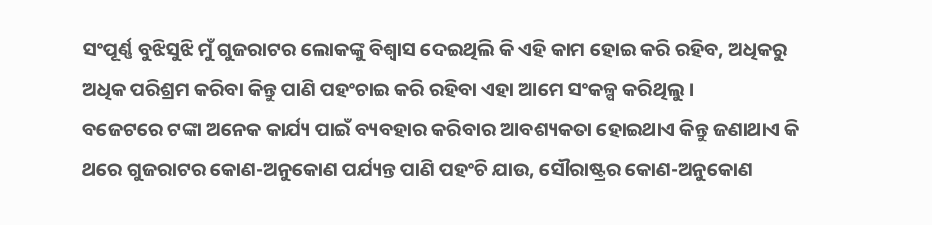ସଂପୂର୍ଣ୍ଣ ବୁଝିସୁଝି ମୁଁ ଗୁଜରାଟର ଲୋକଙ୍କୁ ବିଶ୍ୱାସ ଦେଇଥିଲି କି ଏହି କାମ ହୋଇ କରି ରହିବ, ଅଧିକରୁ ଅଧିକ ପରିଶ୍ରମ କରିବା କିନ୍ତୁ ପାଣି ପହଂଚାଇ କରି ରହିବା ଏହା ଆମେ ସଂକଳ୍ପ କରିଥିଲୁ ।
ବଜେଟରେ ଟଙ୍କା ଅନେକ କାର୍ଯ୍ୟ ପାଇଁ ବ୍ୟବହାର କରିବାର ଆବଶ୍ୟକତା ହୋଇଥାଏ କିନ୍ତୁ ଜଣାଥାଏ କି ଥରେ ଗୁଜରାଟର କୋଣ-ଅନୁକୋଣ ପର୍ଯ୍ୟନ୍ତ ପାଣି ପହଂଚି ଯାଉ, ସୌରାଷ୍ଟ୍ରର କୋଣ-ଅନୁକୋଣ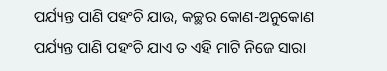ପର୍ଯ୍ୟନ୍ତ ପାଣି ପହଂଚି ଯାଉ, କଚ୍ଛର କୋଣ-ଅନୁକୋଣ ପର୍ଯ୍ୟନ୍ତ ପାଣି ପହଂଚି ଯାଏ ତ ଏହି ମାଟି ନିଜେ ସାରା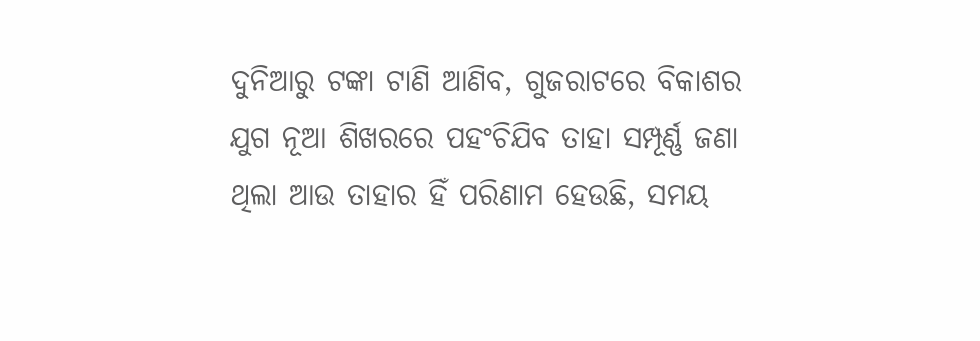ଦୁନିଆରୁ ଟଙ୍କା ଟାଣି ଆଣିବ, ଗୁଜରାଟରେ ବିକାଶର ଯୁଗ ନୂଆ ଶିଖରରେ ପହଂଚିଯିବ ତାହା ସମ୍ପୂର୍ଣ୍ଣ ଜଣା ଥିଲା ଆଉ ତାହାର ହିଁ ପରିଣାମ ହେଉଛି, ସମୟ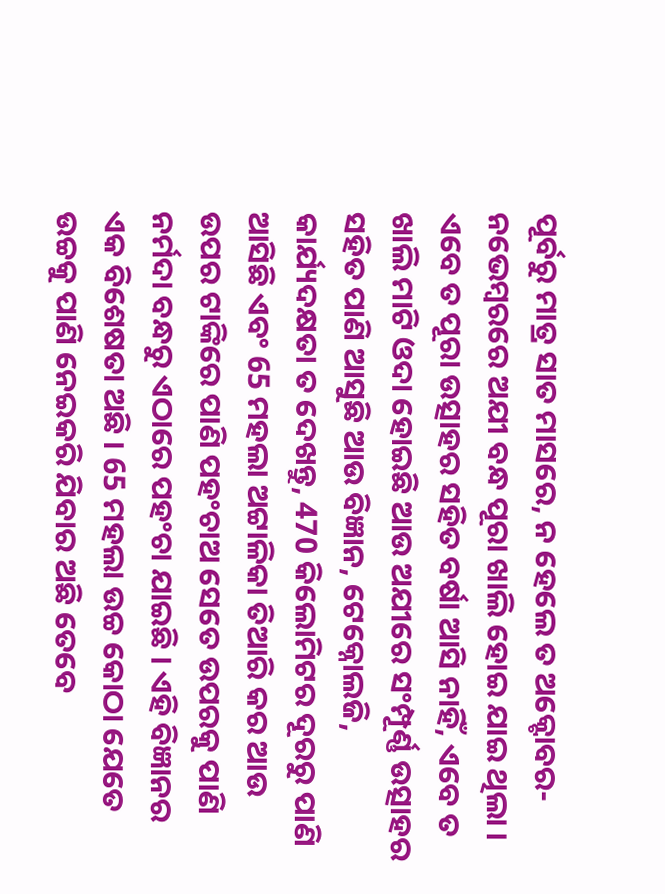ପୂର୍ବରୁ ମାତ୍ର ସାତ ମାସରେ, ନ ହେଲେ ତ ଅକ୍ଟୋବର-ନଭେମ୍ବରରେ ଅଯୀ ବନ୍ଧ ପୂରା ଖାଲି ହୋଇ ଯାଇ ଥିଲା । ଏବେ ତ ପୂରା ଉତ୍ସାହର ସହିତ ବର୍ଷା ଆସି ନାହିଁ, ଏବେ ତ ଖାଲି ମାଟି ଓଦା ହୋଇଛି ଆଉ ଅଯୀରେ ସଂମ୍ପୂର୍ଣ୍ଣ ଉତ୍ସାହର ସହିତ ପାଣି ଆସୁଛି ଆଉ ବିଜ୍ଞାନ, ଟେକ୍ନୋଲଜି, କାର୍ଯ୍ୟଦକ୍ଷତା ତ ଦେଖନ୍ତୁ, 470 କିଲୋମିଟର ଦୂରରୁ ପାଣି ଆସିଛି ଏବଂ 65 ମହଲା ଅଟ୍ଟାଳିକା ତିଆରି କର ଆଉ ଉପର ଟାଙ୍କିରେ ପାଣି ପହଂଚାଅ ସେତେ ଉପରକୁ ପାଣି ନର୍ମଦା ବନ୍ଧରୁ ଏଠାରେ ପହଂଚା ଯାଇଛି । ଏହି ବିଜ୍ଞାନର ଏକ ବିଶେଷତା ଅଛି । 65 ମହଲା ଉଚ୍ଚ କୋଠା ଯେତେ ଉଚ୍ଚକୁ ପାଣି ନେଇକରି ଯିବାର ଅଛି ତେବେ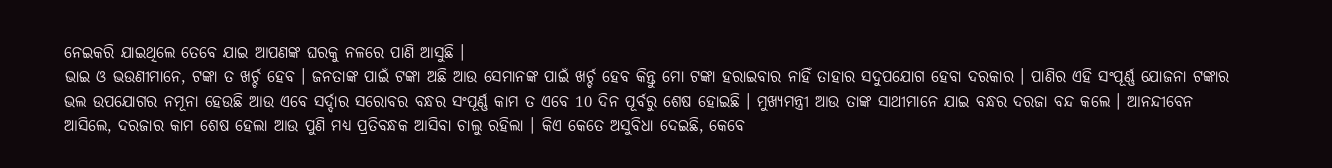ନେଇକରି ଯାଇଥିଲେ ତେବେ ଯାଇ ଆପଣଙ୍କ ଘରକୁ ନଳରେ ପାଣି ଆସୁଛି ।
ଭାଇ ଓ ଭଉଣୀମାନେ, ଟଙ୍କା ତ ଖର୍ଚ୍ଚ ହେବ । ଜନତାଙ୍କ ପାଇଁ ଟଙ୍କା ଅଛି ଆଉ ସେମାନଙ୍କ ପାଇଁ ଖର୍ଚ୍ଚ ହେବ କିନ୍ତୁ ମୋ ଟଙ୍କା ହରାଇବାର ନାହିଁ ତାହାର ସଦୁପଯୋଗ ହେବା ଦରକାର । ପାଣିର ଏହି ସଂପୂର୍ଣ୍ଣ ଯୋଜନା ଟଙ୍କାର ଭଲ ଉପଯୋଗର ନମୂନା ହେଉଛି ଆଉ ଏବେ ସର୍ଦ୍ଦାର ସରୋବର ବନ୍ଧର ସଂପୂର୍ଣ୍ଣ କାମ ତ ଏବେ 10 ଦିନ ପୂର୍ବରୁ ଶେଷ ହୋଇଛି । ମୁଖ୍ୟମନ୍ତ୍ରୀ ଆଉ ତାଙ୍କ ସାଥୀମାନେ ଯାଇ ବନ୍ଧର ଦରଜା ବନ୍ଦ କଲେ । ଆନନ୍ଦୀବେନ ଆସିଲେ, ଦରଜାର କାମ ଶେଷ ହେଲା ଆଉ ପୁଣି ମଧ୍ୟ ପ୍ରତିବନ୍ଧକ ଆସିବା ଚାଲୁ ରହିଲା । କିଏ କେତେ ଅସୁବିଧା ଦେଇଛି, କେବେ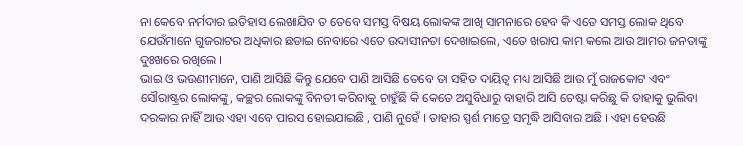ନା କେବେ ନର୍ମଦାର ଇତିହାସ ଲେଖାଯିବ ତ ତେବେ ସମସ୍ତ ବିଷୟ ଲୋକଙ୍କ ଆଖି ସାମନାରେ ହେବ କି ଏତେ ସମସ୍ତ ଲୋକ ଥିବେ ଯେଉଁମାନେ ଗୁଜରାଟର ଅଧିକାର ଛଡାଇ ନେବାରେ ଏତେ ଉଦାସୀନତା ଦେଖାଇଲେ, ଏତେ ଖରାପ କାମ କଲେ ଆଉ ଆମର ଜନତାଙ୍କୁ ଦୁଃଖରେ ରଖିଲେ ।
ଭାଇ ଓ ଭଉଣୀମାନେ, ପାଣି ଆସିଛି କିନ୍ତୁ ଯେବେ ପାଣି ଆସିଛି ତେବେ ତା ସହିତ ଦାୟିତ୍ୱ ମଧ୍ୟ ଆସିଛି ଆଉ ମୁଁ ରାଜକୋଟ ଏବଂ ସୌରାଷ୍ଟ୍ରର ଲୋକଙ୍କୁ, କଚ୍ଛର ଲୋକଙ୍କୁ ବିନତୀ କରିବାକୁ ଚାହୁଁଛି କି କେତେ ଅସୁବିଧାରୁ ବାହାରି ଆସି ଚେଷ୍ଟା କରିଛୁ କି ତାହାକୁ ଭୁଲିବା ଦରକାର ନାହିଁ ଆଉ ଏହା ଏବେ ପାରସ ହୋଇଯାଇଛି , ପାଣି ନୁହେଁ । ତାହାର ସ୍ପର୍ଶ ମାତ୍ରେ ସମୃଦ୍ଧି ଆସିବାର ଅଛି । ଏହା ହେଉଛି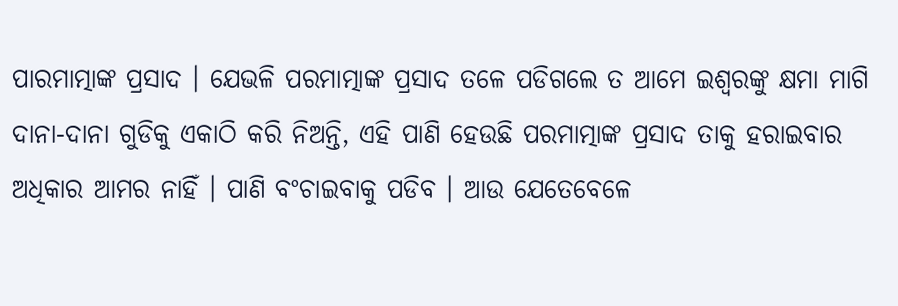ପାରମାତ୍ମାଙ୍କ ପ୍ରସାଦ । ଯେଭଳି ପରମାତ୍ମାଙ୍କ ପ୍ରସାଦ ତଳେ ପଡିଗଲେ ତ ଆମେ ଇଶ୍ୱରଙ୍କୁ କ୍ଷମା ମାଗି ଦାନା-ଦାନା ଗୁଡିକୁ ଏକାଠି କରି ନିଅନ୍ତି, ଏହି ପାଣି ହେଉଛି ପରମାତ୍ମାଙ୍କ ପ୍ରସାଦ ତାକୁ ହରାଇବାର ଅଧିକାର ଆମର ନାହିଁ । ପାଣି ବଂଚାଇବାକୁ ପଡିବ । ଆଉ ଯେତେବେଳେ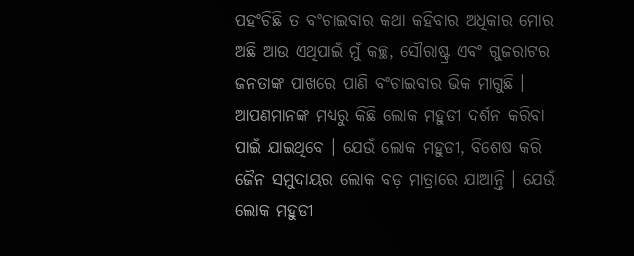ପହଂଚିଛି ତ ବଂଚାଇବାର କଥା କହିବାର ଅଧିକାର ମୋର ଅଛି ଆଉ ଏଥିପାଇଁ ମୁଁ କଚ୍ଛ, ସୌରାଷ୍ଟ୍ର ଏବଂ ଗୁଜରାଟର ଜନତାଙ୍କ ପାଖରେ ପାଣି ବଂଚାଇବାର ଭିକ ମାଗୁଛି ।
ଆପଣମାନଙ୍କ ମଧ୍ୟରୁ କିଛି ଲୋକ ମହୁଡୀ ଦର୍ଶନ କରିବା ପାଇଁ ଯାଇଥିବେ । ଯେଉଁ ଲୋକ ମହୁଡୀ, ବିଶେଷ କରି ଜୈନ ସମୁଦାୟର ଲୋକ ବଡ଼ ମାତ୍ରାରେ ଯାଆନ୍ତି । ଯେଉଁ ଲୋକ ମହୁଡୀ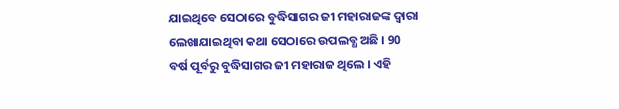ଯାଇଥିବେ ସେଠାରେ ବୁଦ୍ଧିସାଗର ଜୀ ମହାରାଜଙ୍କ ଦ୍ୱାରା ଲେଖାଯାଇଥିବା କଥା ସେଠାରେ ଉପଲବ୍ଧ ଅଛି । 90 ବର୍ଷ ପୂର୍ବରୁ ବୁଦ୍ଧିସାଗର ଜୀ ମହାରାଜ ଥିଲେ । ଏହି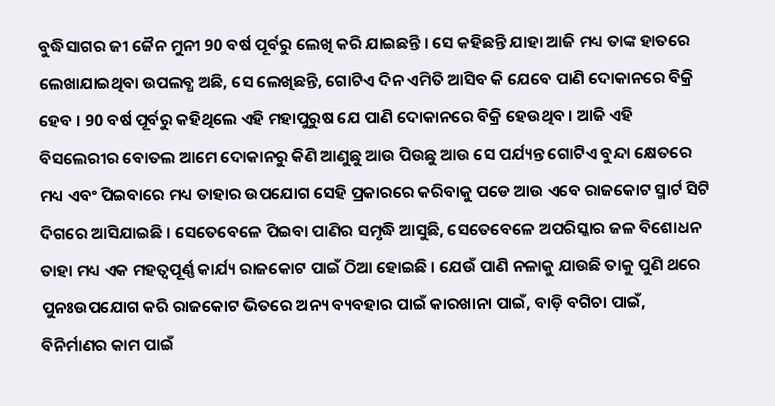ବୁଦ୍ଧିସାଗର ଜୀ ଜୈନ ମୁନୀ 90 ବର୍ଷ ପୂର୍ବରୁ ଲେଖି କରି ଯାଇଛନ୍ତି । ସେ କହିଛନ୍ତି ଯାହା ଆଜି ମଧ୍ୟ ତାଙ୍କ ହାତରେ ଲେଖାଯାଇଥିବା ଉପଲବ୍ଧ ଅଛି, ସେ ଲେଖିଛନ୍ତି, ଗୋଟିଏ ଦିନ ଏମିତି ଆସିବ କି ଯେବେ ପାଣି ଦୋକାନରେ ବିକ୍ରି ହେବ । 90 ବର୍ଷ ପୂର୍ବରୁ କହିଥିଲେ ଏହି ମହାପୁରୁଷ ଯେ ପାଣି ଦୋକାନରେ ବିକ୍ରି ହେଉଥିବ । ଆଜି ଏହି ବିସଲେରୀର ବୋତଲ ଆମେ ଦୋକାନରୁ କିଣି ଆଣୁଛୁ ଆଉ ପିଉଛୁ ଆଉ ସେ ପର୍ଯ୍ୟନ୍ତ ଗୋଟିଏ ବୁନ୍ଦା କ୍ଷେତରେ ମଧ୍ୟ ଏବଂ ପିଇବାରେ ମଧ୍ୟ ତାହାର ଉପଯୋଗ ସେହି ପ୍ରକାରରେ କରିବାକୁ ପଡେ ଆଉ ଏବେ ରାଜକୋଟ ସ୍ମାର୍ଟ ସିଟି ଦିଗରେ ଆସିଯାଇଛି । ସେତେବେଳେ ପିଇବା ପାଣିର ସମୃଦ୍ଧି ଆସୁଛି, ସେତେବେଳେ ଅପରିସ୍କାର ଜଳ ବିଶୋଧନ ତାହା ମଧ୍ୟ ଏକ ମହତ୍ୱପୂର୍ଣ୍ଣ କାର୍ଯ୍ୟ ରାଜକୋଟ ପାଇଁ ଠିଆ ହୋଇଛି । ଯେଉଁ ପାଣି ନଳାକୁ ଯାଉଛି ତାକୁ ପୁଣି ଥରେ ପୁନଃଉପଯୋଗ କରି ରାଜକୋଟ ଭିତରେ ଅନ୍ୟ ବ୍ୟବହାର ପାଇଁ କାରଖାନା ପାଇଁ, ବାଡ଼ି ବଗିଚା ପାଇଁ, ବିନିର୍ମାଣର କାମ ପାଇଁ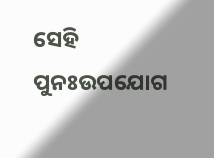ସେହି ପୁନଃଉପଯୋଗ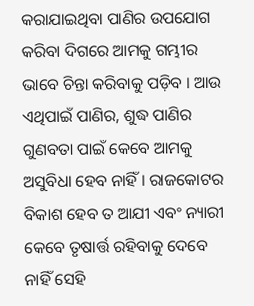କରାଯାଇଥିବା ପାଣିର ଉପଯୋଗ କରିବା ଦିଗରେ ଆମକୁ ଗମ୍ଭୀର ଭାବେ ଚିନ୍ତା କରିବାକୁ ପଡ଼ିବ । ଆଉ ଏଥିପାଇଁ ପାଣିର, ଶୁଦ୍ଧ ପାଣିର ଗୁଣବତା ପାଇଁ କେବେ ଆମକୁ ଅସୁବିଧା ହେବ ନାହିଁ । ରାଜକୋଟର ବିକାଶ ହେବ ତ ଆଯୀ ଏବଂ ନ୍ୟାରୀ କେବେ ତୃଷାର୍ତ୍ତ ରହିବାକୁ ଦେବେ ନାହିଁ ସେହି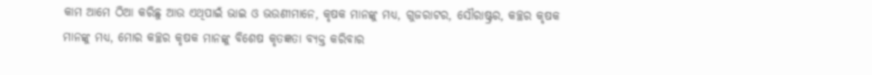କାମ ଆମେ ଠିଆ କରିଛୁ ଆଉ ଏଥିପାଇଁ ଭାଇ ଓ ଭଉଣୀମାନେ, କୃଷକ ମାନଙ୍କୁ ମଧ୍ୟ, ଗୁଜରାଟର, ସୌରାଷ୍ଟ୍ରର, କଚ୍ଛର କୃଷକ ମାନଙ୍କୁ ମଧ୍ୟ, ମୋର କଚ୍ଛର କୃଷକ ମାନଙ୍କୁ ବିଶେଷ କୃତଜ୍ଞତା ବ୍ୟକ୍ତ କରିବାର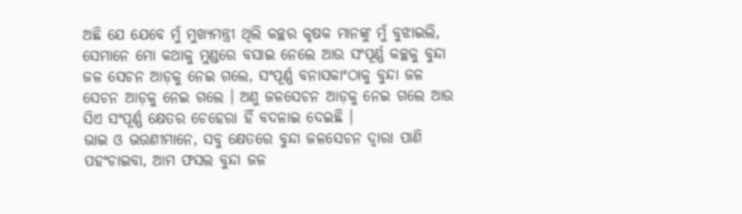ଅଛି ଯେ ଯେବେ ମୁଁ ମୁଖ୍ୟମନ୍ତ୍ରୀ ଥିଲି କଚ୍ଛର କୃଷକ ମାନଙ୍କୁ ମୁଁ ବୁଝାଇଲି, ସେମାନେ ମୋ କଥାକୁ ମୁଣ୍ଡରେ ବସାଇ ନେଲେ ଆଉ ସଂପୂର୍ଣ୍ଣ କଚ୍ଛକୁ ବୁନ୍ଦା ଜଳ ସେଚନ ଆଡ଼କୁ ନେଇ ଗଲେ, ସଂପୂର୍ଣ୍ଣ ବନାସକାଂଠାକୁ ବୁନ୍ଦା ଜଳ ସେଚନ ଆଡ଼କୁ ନେଇ ଗଲେ । ଅଣୁ ଜଳସେଚନ ଆଡ଼କୁ ନେଇ ଗଲେ ଆଉ ସିଏ ସଂପୂର୍ଣ୍ଣ କ୍ଷେତର ଚେହେରା ହିଁ ବଦଳାଇ ଦେଇଛି ।
ଭାଇ ଓ ଭଉଣୀମାନେ, ସବୁ କ୍ଷେତରେ ବୁନ୍ଦା ଜଳସେଚନ ଦ୍ୱାରା ପାଣି ପହଂଚାଇବା, ଆମ ଫସଲ ବୁନ୍ଦା ଜଳ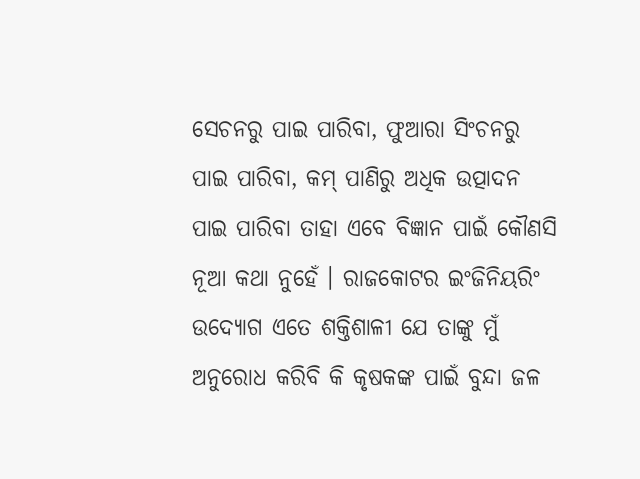ସେଚନରୁ ପାଇ ପାରିବା, ଫୁଆରା ସିଂଚନରୁ ପାଇ ପାରିବା, କମ୍ ପାଣିରୁ ଅଧିକ ଉତ୍ପାଦନ ପାଇ ପାରିବା ତାହା ଏବେ ବିଜ୍ଞାନ ପାଇଁ କୌଣସି ନୂଆ କଥା ନୁହେଁ । ରାଜକୋଟର ଇଂଜିନିୟରିଂ ଉଦ୍ୟୋଗ ଏତେ ଶକ୍ତିଶାଳୀ ଯେ ତାଙ୍କୁ ମୁଁ ଅନୁରୋଧ କରିବି କି କୃଷକଙ୍କ ପାଇଁ ବୁନ୍ଦା ଜଳ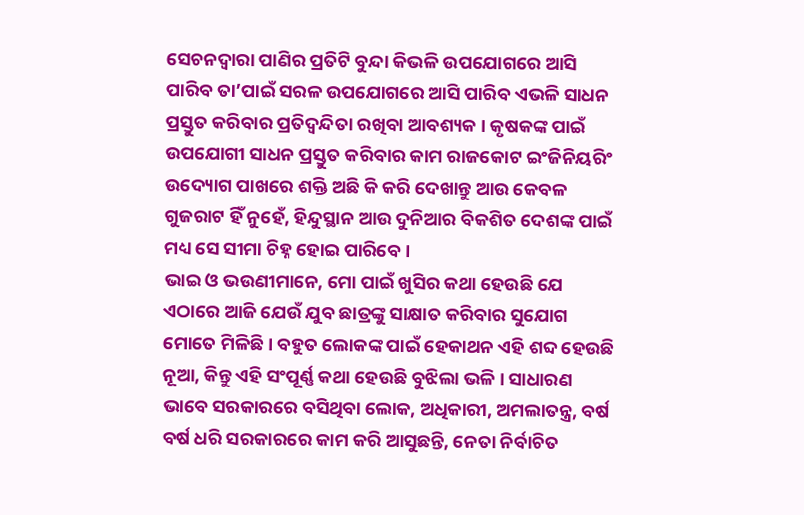ସେଚନଦ୍ୱାରା ପାଣିର ପ୍ରତିଟି ବୁନ୍ଦା କିଭଳି ଉପଯୋଗରେ ଆସି ପାରିବ ତା’ପାଇଁ ସରଳ ଉପଯୋଗରେ ଆସି ପାରିବ ଏଭଳି ସାଧନ ପ୍ରସ୍ତୁତ କରିବାର ପ୍ରତିଦ୍ୱନ୍ଦିତା ରଖିବା ଆବଶ୍ୟକ । କୃଷକଙ୍କ ପାଇଁ ଉପଯୋଗୀ ସାଧନ ପ୍ରସ୍ତୁତ କରିବାର କାମ ରାଜକୋଟ ଇଂଜିନିୟରିଂ ଉଦ୍ୟୋଗ ପାଖରେ ଶକ୍ତି ଅଛି କି କରି ଦେଖାନ୍ତୁ ଆଉ କେବଳ ଗୁଜରାଟ ହିଁ ନୁହେଁ, ହିନ୍ଦୁସ୍ଥାନ ଆଉ ଦୁନିଆର ବିକଶିତ ଦେଶଙ୍କ ପାଇଁ ମଧ୍ୟ ସେ ସୀମା ଚିହ୍ନ ହୋଇ ପାରିବେ ।
ଭାଇ ଓ ଭଉଣୀମାନେ, ମୋ ପାଇଁ ଖୁସିର କଥା ହେଉଛି ଯେ ଏଠାରେ ଆଜି ଯେଉଁ ଯୁବ ଛାତ୍ରଙ୍କୁ ସାକ୍ଷାତ କରିବାର ସୁଯୋଗ ମୋତେ ମିଳିଛି । ବହୁତ ଲୋକଙ୍କ ପାଇଁ ହେକାଥନ ଏହି ଶବ୍ଦ ହେଉଛି ନୂଆ, କିନ୍ତୁ ଏହି ସଂପୂର୍ଣ୍ଣ କଥା ହେଉଛି ବୁଝିଲା ଭଳି । ସାଧାରଣ ଭାବେ ସରକାରରେ ବସିଥିବା ଲୋକ, ଅଧିକାରୀ, ଅମଲାତନ୍ତ୍ର, ବର୍ଷ ବର୍ଷ ଧରି ସରକାରରେ କାମ କରି ଆସୁଛନ୍ତି, ନେତା ନିର୍ବାଚିତ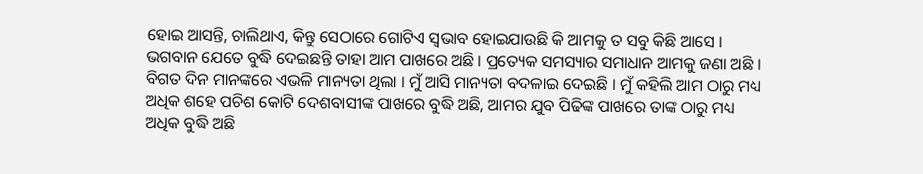ହୋଇ ଆସନ୍ତି, ଚାଲିଥାଏ, କିନ୍ତୁ ସେଠାରେ ଗୋଟିଏ ସ୍ୱଭାବ ହୋଇଯାଉଛି କି ଆମକୁ ତ ସବୁ କିଛି ଆସେ । ଭଗବାନ ଯେତେ ବୁଦ୍ଧି ଦେଇଛନ୍ତି ତାହା ଆମ ପାଖରେ ଅଛି । ପ୍ରତ୍ୟେକ ସମସ୍ୟାର ସମାଧାନ ଆମକୁ ଜଣା ଅଛି । ବିଗତ ଦିନ ମାନଙ୍କରେ ଏଭଳି ମାନ୍ୟତା ଥିଲା । ମୁଁ ଆସି ମାନ୍ୟତା ବଦଳାଇ ଦେଇଛି । ମୁଁ କହିଲି ଆମ ଠାରୁ ମଧ୍ୟ ଅଧିକ ଶହେ ପଚିଶ କୋଟି ଦେଶବାସୀଙ୍କ ପାଖରେ ବୁଦ୍ଧି ଅଛି, ଆମର ଯୁବ ପିଢିଙ୍କ ପାଖରେ ତାଙ୍କ ଠାରୁ ମଧ୍ୟ ଅଧିକ ବୁଦ୍ଧି ଅଛି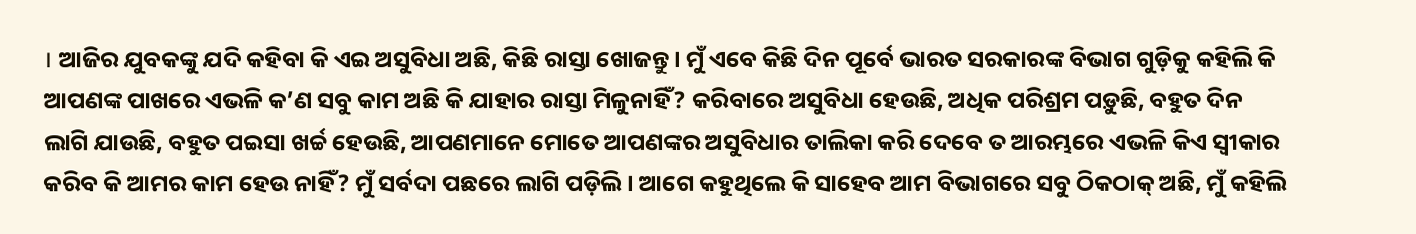। ଆଜିର ଯୁବକଙ୍କୁ ଯଦି କହିବା କି ଏଇ ଅସୁବିଧା ଅଛି, କିଛି ରାସ୍ତା ଖୋଜନ୍ତୁ । ମୁଁ ଏବେ କିଛି ଦିନ ପୂର୍ବେ ଭାରତ ସରକାରଙ୍କ ବିଭାଗ ଗୁଡ଼ିକୁ କହିଲି କି ଆପଣଙ୍କ ପାଖରେ ଏଭଳି କ’ଣ ସବୁ କାମ ଅଛି କି ଯାହାର ରାସ୍ତା ମିଳୁନାହିଁ? କରିବାରେ ଅସୁବିଧା ହେଉଛି, ଅଧିକ ପରିଶ୍ରମ ପଡ଼ୁଛି, ବହୁତ ଦିନ ଲାଗି ଯାଉଛି, ବହୁତ ପଇସା ଖର୍ଚ୍ଚ ହେଉଛି, ଆପଣମାନେ ମୋତେ ଆପଣଙ୍କର ଅସୁବିଧାର ତାଲିକା କରି ଦେବେ ତ ଆରମ୍ଭରେ ଏଭଳି କିଏ ସ୍ୱୀକାର କରିବ କି ଆମର କାମ ହେଉ ନାହିଁ? ମୁଁ ସର୍ବଦା ପଛରେ ଲାଗି ପଡ଼ିଲି । ଆଗେ କହୁଥିଲେ କି ସାହେବ ଆମ ବିଭାଗରେ ସବୁ ଠିକଠାକ୍ ଅଛି, ମୁଁ କହିଲି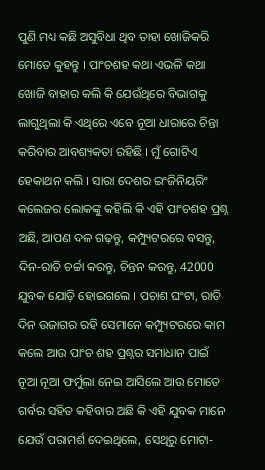ପୁଣି ମଧ୍ୟ କଛି ଅସୁବିଧା ଥିବ ତାହା ଖୋଜିକରି ମୋତେ କୁହନ୍ତୁ । ପାଂଚଶହ କଥା ଏଭଳି କଥା ଖୋଜି ବାହାର କଲି କି ଯେଉଁଥିରେ ବିଭାଗକୁ ଲାଗୁଥିଲା କି ଏଥିରେ ଏବେ ନୂଆ ଧାରାରେ ଚିନ୍ତା କରିବାର ଆବଶ୍ୟକତା ରହିଛି । ମୁଁ ଗୋଟିଏ ହେକାଥନ କଲି । ସାରା ଦେଶର ଇଂଜିନିୟରିଂ କଲେଜର ଲୋକଙ୍କୁ କହିଲି କି ଏହି ପାଂଚଶହ ପ୍ରଶ୍ନ ଅଛି, ଆପଣ ଦଳ ଗଢ଼ନ୍ତୁ, କମ୍ପ୍ୟୁଟରରେ ବସନ୍ତୁ, ଦିନ-ରାତି ଚର୍ଚ୍ଚା କରନ୍ତୁ, ଚିନ୍ତନ କରନ୍ତୁ, 42000 ଯୁବକ ଯୋଡ଼ି ହୋଇଗଲେ । ପଚାଶ ଘଂଟା, ରାତି ଦିନ ଉଜାଗର ରହି ସେମାନେ କମ୍ପ୍ୟୁଟରରେ କାମ କଲେ ଆଉ ପାଂଚ ଶହ ପ୍ରଶ୍ନର ସମାଧାନ ପାଇଁ ନୂଆ ନୂଆ ଫର୍ମୁଲା ନେଇ ଆସିଲେ ଆଉ ମୋତେ ଗର୍ବର ସହିତ କହିବାର ଅଛି କି ଏହି ଯୁବକ ମାନେ ଯେଉଁ ପରାମର୍ଶ ଦେଇଥିଲେ, ସେଥିରୁ ମୋଟା-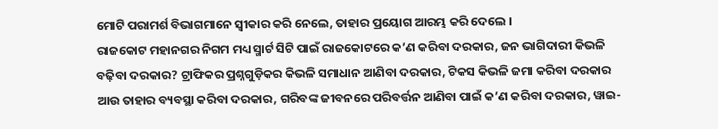ମୋଟି ପରାମର୍ଶ ବିଭାଗମାନେ ସ୍ୱୀକାର କରି ନେଲେ, ତାହାର ପ୍ରୟୋଗ ଆରମ୍ଭ କରି ଦେଲେ ।
ରାଜକୋଟ ମହାନଗର ନିଗମ ମଧ୍ୟ ସ୍ମାର୍ଟ ସିଟି ପାଇଁ ରାଜକୋଟରେ କ’ଣ କରିବା ଦରକାର, ଜନ ଭାଗିଦାରୀ କିଭଳି ବଢ଼ିବା ଦରକାର? ଟ୍ରାଫିକର ପ୍ରଶ୍ନଗୁଡ଼ିକର କିଭଳି ସମାଧାନ ଆଣିବା ଦରକାର, ଟିକସ କିଭଳି ଜମା କରିବା ଦରକାର ଆଉ ତାହାର ବ୍ୟବସ୍ଥା କରିବା ଦରକାର, ଗରିବଙ୍କ ଜୀବନରେ ପରିବର୍ତ୍ତନ ଆଣିବା ପାଇଁ କ’ଣ କରିବା ଦରକାର, ୱାଇ-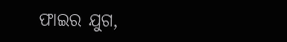ଫାଇର ଯୁଗ,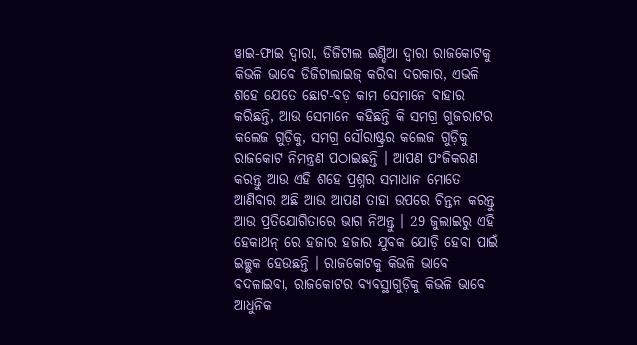ୱାଇ-ଫାଇ ଦ୍ୱାରା, ଡିଜିଟାଲ ଇଣ୍ଡିଆ ଦ୍ୱାରା ରାଜକୋଟକୁ କିଭଳି ଭାବେ ଡିଜିଟାଲାଇଜ୍ କରିବା ଦରକାର, ଏଭଳି ଶହେ ଯେତେ ଛୋଟ-ବଡ଼ କାମ ସେମାନେ ବାହାର କରିଛନ୍ତି, ଆଉ ସେମାନେ କହିଛନ୍ତି କି ସମଗ୍ର ଗୁଜରାଟର କଲେଜ ଗୁଡ଼ିକୁ, ସମଗ୍ର ସୌରାଷ୍ଟ୍ରର କଲେଜ ଗୁଡ଼ିକୁ ରାଜକୋଟ ନିମନ୍ତ୍ରଣ ପଠାଇଛନ୍ତି । ଆପଣ ପଂଜିକରଣ କରନ୍ତୁ ଆଉ ଏହି ଶହେ ପ୍ରଶ୍ନର ସମାଧାନ ମୋତେ ଆଣିବାର ଅଛି ଆଉ ଆପଣ ତାହା ଉପରେ ଚିନ୍ତନ କରନ୍ତୁ ଆଉ ପ୍ରତିଯୋଗିତାରେ ଭାଗ ନିଅନ୍ତୁ । 29 ଜୁଲାଇରୁ ଏହି ହେକାଥନ୍ ରେ ହଜାର ହଜାର ଯୁବକ ଯୋଡ଼ି ହେବା ପାଇଁ ଇଚ୍ଛୁକ ହେଉଛନ୍ତି । ରାଜକୋଟକୁ କିଭଳି ଭାବେ ବଦଳାଇବା, ରାଜକୋଟର ବ୍ୟବସ୍ଥାଗୁଡ଼ିକୁ କିଭଳି ଭାବେ ଆଧୁନିକ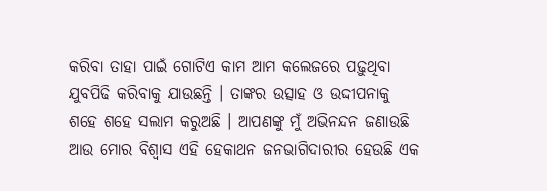କରିବା ତାହା ପାଇଁ ଗୋଟିଏ କାମ ଆମ କଲେଜରେ ପଢ଼ୁଥିବା ଯୁବପିଢି କରିବାକୁ ଯାଉଛନ୍ତି । ତାଙ୍କର ଉତ୍ସାହ ଓ ଉଦ୍ଦୀପନାକୁ ଶହେ ଶହେ ସଲାମ କରୁଅଛି । ଆପଣଙ୍କୁ ମୁଁ ଅଭିନନ୍ଦନ ଜଣାଉଛି ଆଉ ମୋର ବିଶ୍ୱାସ ଏହି ହେକାଥନ ଜନଭାଗିଦାରୀର ହେଉଛି ଏକ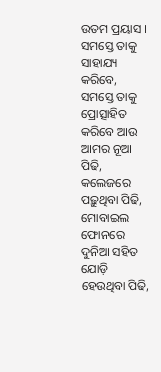ଉତମ ପ୍ରୟାସ । ସମସ୍ତେ ତାକୁ ସାହାଯ୍ୟ କରିବେ, ସମସ୍ତେ ତାକୁ ପ୍ରୋତ୍ସାହିତ କରିବେ ଆଉ ଆମର ନୂଆ ପିଢି, କଲେଜରେ ପଢ଼ୁଥିବା ପିଢି, ମୋବାଇଲ ଫୋନରେ ଦୁନିଆ ସହିତ ଯୋଡ଼ି ହେଉଥିବା ପିଢି,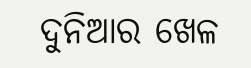ଦୁନିଆର ଖେଳ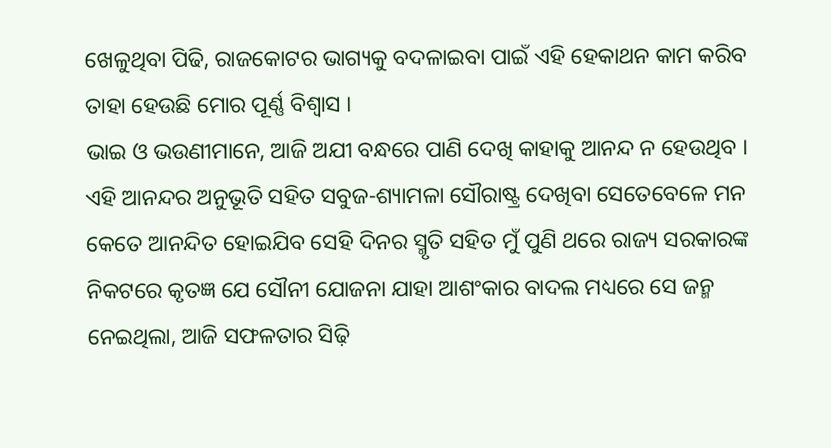ଖେଳୁଥିବା ପିଢି, ରାଜକୋଟର ଭାଗ୍ୟକୁ ବଦଳାଇବା ପାଇଁ ଏହି ହେକାଥନ କାମ କରିବ ତାହା ହେଉଛି ମୋର ପୂର୍ଣ୍ଣ ବିଶ୍ୱାସ ।
ଭାଇ ଓ ଭଉଣୀମାନେ, ଆଜି ଅଯୀ ବନ୍ଧରେ ପାଣି ଦେଖି କାହାକୁ ଆନନ୍ଦ ନ ହେଉଥିବ । ଏହି ଆନନ୍ଦର ଅନୁଭୂତି ସହିତ ସବୁଜ-ଶ୍ୟାମଳା ସୌରାଷ୍ଟ୍ର ଦେଖିବା ସେତେବେଳେ ମନ କେତେ ଆନନ୍ଦିତ ହୋଇଯିବ ସେହି ଦିନର ସ୍ମୃତି ସହିତ ମୁଁ ପୁଣି ଥରେ ରାଜ୍ୟ ସରକାରଙ୍କ ନିକଟରେ କୃତଜ୍ଞ ଯେ ସୌନୀ ଯୋଜନା ଯାହା ଆଶଂକାର ବାଦଲ ମଧ୍ୟରେ ସେ ଜନ୍ମ ନେଇଥିଲା, ଆଜି ସଫଳତାର ସିଢ଼ି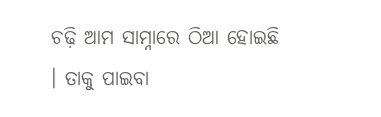ଚଢ଼ି ଆମ ସାମ୍ନାରେ ଠିଆ ହୋଇଛି । ତାକୁ ପାଇବା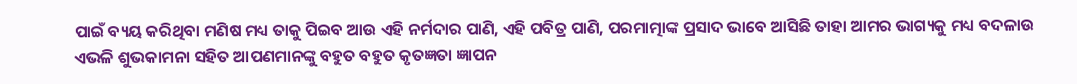ପାଇଁ ବ୍ୟୟ କରିଥିବା ମଣିଷ ମଧ୍ୟ ତାକୁ ପିଇବ ଆଉ ଏହି ନର୍ମଦାର ପାଣି, ଏହି ପବିତ୍ର ପାଣି, ପରମାତ୍ମାଙ୍କ ପ୍ରସାଦ ଭାବେ ଆସିଛି ତାହା ଆମର ଭାଗ୍ୟକୁ ମଧ୍ୟ ବଦଳାଉ ଏଭଳି ଶୁଭକାମନା ସହିତ ଆପଣମାନଙ୍କୁ ବହୁତ ବହୁତ କୃତଜ୍ଞତା ଜ୍ଞାପନ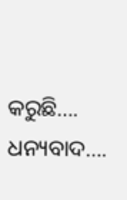କରୁଛି….
ଧନ୍ୟବାଦ….